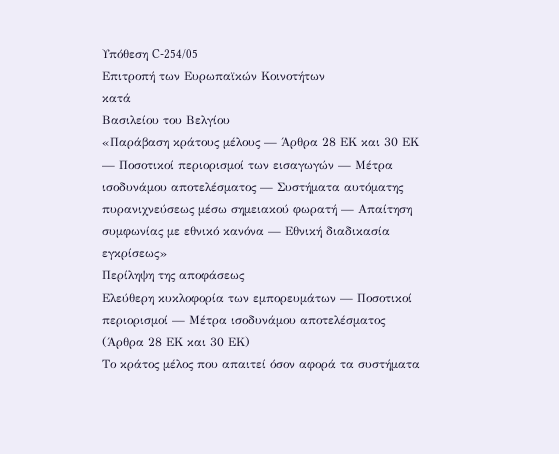Υπόθεση C-254/05
Επιτροπή των Ευρωπαϊκών Κοινοτήτων
κατά
Βασιλείου του Βελγίου
«Παράβαση κράτους μέλους — Άρθρα 28 ΕΚ και 30 ΕΚ — Ποσοτικοί περιορισμοί των εισαγωγών — Μέτρα ισοδυνάμου αποτελέσματος — Συστήματα αυτόματης πυρανιχνεύσεως μέσω σημειακού φωρατή — Απαίτηση συμφωνίας με εθνικό κανόνα — Εθνική διαδικασία εγκρίσεως»
Περίληψη της αποφάσεως
Ελεύθερη κυκλοφορία των εμπορευμάτων — Ποσοτικοί περιορισμοί — Μέτρα ισοδυνάμου αποτελέσματος
(Άρθρα 28 ΕΚ και 30 ΕΚ)
Το κράτος μέλος που απαιτεί όσον αφορά τα συστήματα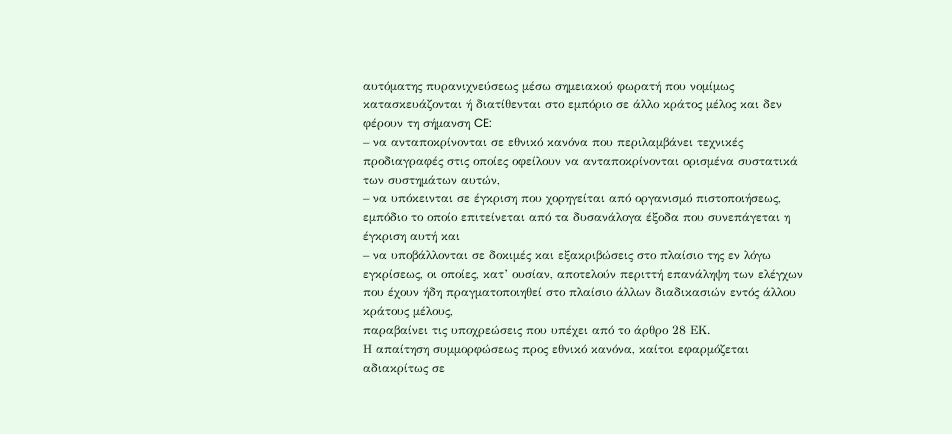αυτόματης πυρανιχνεύσεως μέσω σημειακού φωρατή που νομίμως κατασκευάζονται ή διατίθενται στο εμπόριο σε άλλο κράτος μέλος και δεν φέρουν τη σήμανση CE:
– να ανταποκρίνονται σε εθνικό κανόνα που περιλαμβάνει τεχνικές προδιαγραφές στις οποίες οφείλουν να ανταποκρίνονται ορισμένα συστατικά των συστημάτων αυτών,
– να υπόκεινται σε έγκριση που χορηγείται από οργανισμό πιστοποιήσεως, εμπόδιο το οποίο επιτείνεται από τα δυσανάλογα έξοδα που συνεπάγεται η έγκριση αυτή και
– να υποβάλλονται σε δοκιμές και εξακριβώσεις στο πλαίσιο της εν λόγω εγκρίσεως, οι οποίες, κατ’ ουσίαν, αποτελούν περιττή επανάληψη των ελέγχων που έχουν ήδη πραγματοποιηθεί στο πλαίσιο άλλων διαδικασιών εντός άλλου κράτους μέλους,
παραβαίνει τις υποχρεώσεις που υπέχει από το άρθρο 28 ΕΚ.
Η απαίτηση συμμορφώσεως προς εθνικό κανόνα, καίτοι εφαρμόζεται αδιακρίτως σε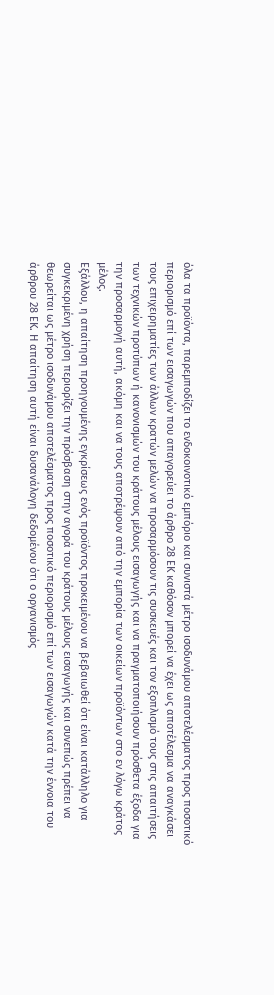όλα τα προϊόντα, παρεμποδίζει το ενδοκοινοτικό εμπόριο και συνιστά μέτρο ισοδυνάμου αποτελέσματος προς ποσοτικό περιορισμό επί των εισαγωγών που απαγορεύει το άρθρο 28 ΕΚ καθόσον μπορεί να έχει ως αποτέλεσμα να αναγκάσει τους επιχειρηματίες των άλλων κρατών μελών να προσαρμόσουν τις συσκευές και τον εξοπλισμό τους στις απαιτήσεις των τεχνικών προτύπων ή κανονισμών του κράτους μέλους εισαγωγής και να πραγματοποιήσουν πρόσθετα έξοδα για την προσαρμογή αυτή, ακόμη και να τους αποτρέψουν από την εμπορία των οικείων προϊόντων στο εν λόγω κράτος μέλος.
Εξάλλου, η απαίτηση προηγουμένης εγκρίσεως ενός προϊόντος προκειμένου να βεβαιωθεί ότι είναι κατάλληλο για συγκεκριμένη χρήση περιορίζει την πρόσβαση στην αγορά του κράτους μέλους εισαγωγής και συνεπώς πρέπει να θεωρείται ως μέτρο ισοδυνάμου αποτελέσματος προς ποσοτικό περιορισμό επί των εισαγωγών κατά την έννοια του άρθρου 28 ΕΚ. Η απαίτηση αυτή είναι δυσανάλογη δεδομένου ότι ο οργανισμός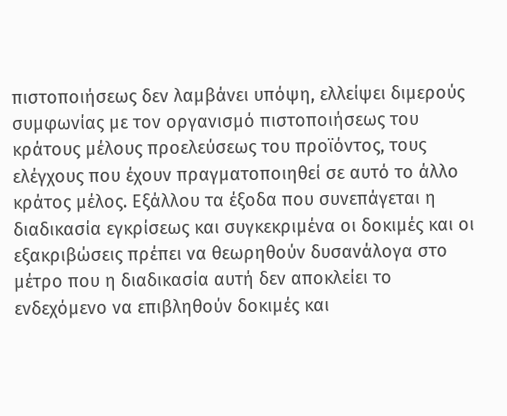πιστοποιήσεως δεν λαμβάνει υπόψη, ελλείψει διμερούς συμφωνίας με τον οργανισμό πιστοποιήσεως του κράτους μέλους προελεύσεως του προϊόντος, τους ελέγχους που έχουν πραγματοποιηθεί σε αυτό το άλλο κράτος μέλος. Εξάλλου τα έξοδα που συνεπάγεται η διαδικασία εγκρίσεως και συγκεκριμένα οι δοκιμές και οι εξακριβώσεις πρέπει να θεωρηθούν δυσανάλογα στο μέτρο που η διαδικασία αυτή δεν αποκλείει το ενδεχόμενο να επιβληθούν δοκιμές και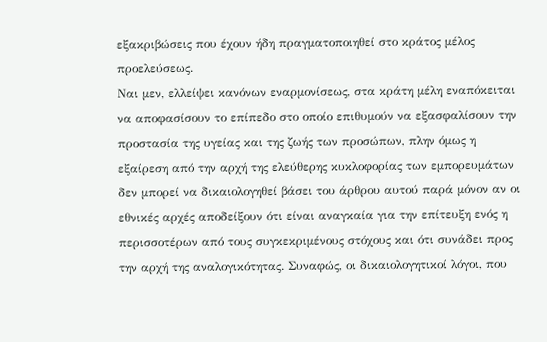εξακριβώσεις που έχουν ήδη πραγματοποιηθεί στο κράτος μέλος προελεύσεως.
Ναι μεν, ελλείψει κανόνων εναρμονίσεως, στα κράτη μέλη εναπόκειται να αποφασίσουν το επίπεδο στο οποίο επιθυμούν να εξασφαλίσουν την προστασία της υγείας και της ζωής των προσώπων, πλην όμως η εξαίρεση από την αρχή της ελεύθερης κυκλοφορίας των εμπορευμάτων δεν μπορεί να δικαιολογηθεί βάσει του άρθρου αυτού παρά μόνον αν οι εθνικές αρχές αποδείξουν ότι είναι αναγκαία για την επίτευξη ενός η περισσοτέρων από τους συγκεκριμένους στόχους και ότι συνάδει προς την αρχή της αναλογικότητας. Συναφώς, οι δικαιολογητικοί λόγοι, που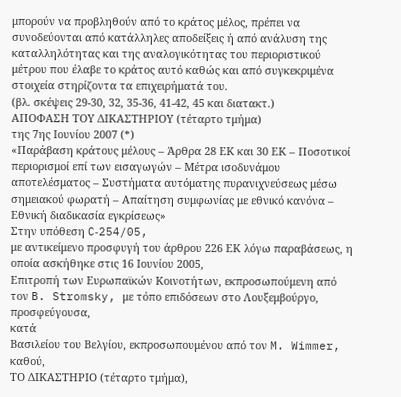μπορούν να προβληθούν από το κράτος μέλος, πρέπει να συνοδεύονται από κατάλληλες αποδείξεις ή από ανάλυση της καταλληλότητας και της αναλογικότητας του περιοριστικού μέτρου που έλαβε το κράτος αυτό καθώς και από συγκεκριμένα στοιχεία στηρίζοντα τα επιχειρήματά του.
(βλ. σκέψεις 29-30, 32, 35-36, 41-42, 45 και διατακτ.)
ΑΠΟΦΑΣΗ ΤΟΥ ΔΙΚΑΣΤΗΡΙΟΥ (τέταρτο τμήμα)
της 7ης Ιουνίου 2007 (*)
«Παράβαση κράτους μέλους – Άρθρα 28 ΕΚ και 30 ΕΚ – Ποσοτικοί περιορισμοί επί των εισαγωγών – Μέτρα ισοδυνάμου αποτελέσματος – Συστήματα αυτόματης πυρανιχνεύσεως μέσω σημειακού φωρατή – Απαίτηση συμφωνίας με εθνικό κανόνα – Εθνική διαδικασία εγκρίσεως»
Στην υπόθεση C‑254/05,
με αντικείμενο προσφυγή του άρθρου 226 ΕΚ λόγω παραβάσεως, η οποία ασκήθηκε στις 16 Ιουνίου 2005,
Επιτροπή των Ευρωπαϊκών Κοινοτήτων, εκπροσωπούμενη από τον B. Stromsky, με τόπο επιδόσεων στο Λουξεμβούργο,
προσφεύγουσα,
κατά
Βασιλείου του Βελγίου, εκπροσωπουμένου από τον M. Wimmer,
καθού,
ΤΟ ΔΙΚΑΣΤΗΡΙΟ (τέταρτο τμήμα),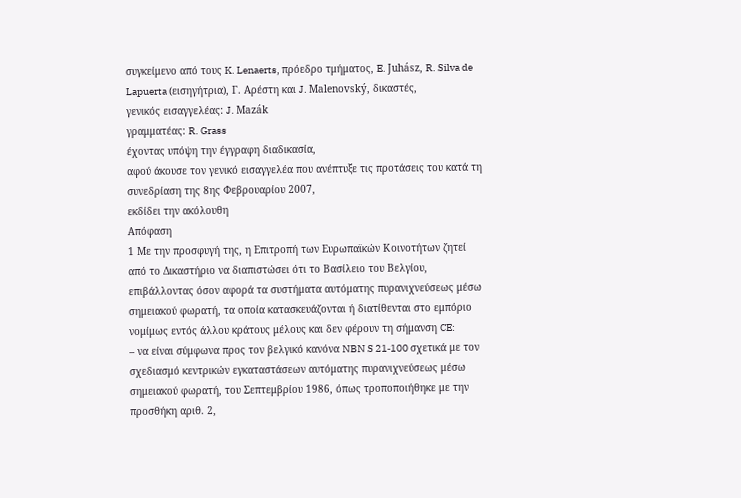συγκείμενο από τους K. Lenaerts, πρόεδρο τμήματος, E. Juhász, R. Silva de Lapuerta (εισηγήτρια), Γ. Αρέστη και J. Malenovský, δικαστές,
γενικός εισαγγελέας: J. Mazák
γραμματέας: R. Grass
έχοντας υπόψη την έγγραφη διαδικασία,
αφού άκουσε τον γενικό εισαγγελέα που ανέπτυξε τις προτάσεις του κατά τη συνεδρίαση της 8ης Φεβρουαρίου 2007,
εκδίδει την ακόλουθη
Απόφαση
1 Με την προσφυγή της, η Επιτροπή των Ευρωπαϊκών Κοινοτήτων ζητεί από το Δικαστήριο να διαπιστώσει ότι το Βασίλειο του Βελγίου, επιβάλλοντας όσον αφορά τα συστήματα αυτόματης πυρανιχνεύσεως μέσω σημειακού φωρατή, τα οποία κατασκευάζονται ή διατίθενται στο εμπόριο νομίμως εντός άλλου κράτους μέλους και δεν φέρουν τη σήμανση CE:
– να είναι σύμφωνα προς τον βελγικό κανόνα NBN S 21‑100 σχετικά με τον σχεδιασμό κεντρικών εγκαταστάσεων αυτόματης πυρανιχνεύσεως μέσω σημειακού φωρατή, του Σεπτεμβρίου 1986, όπως τροποποιήθηκε με την προσθήκη αριθ. 2,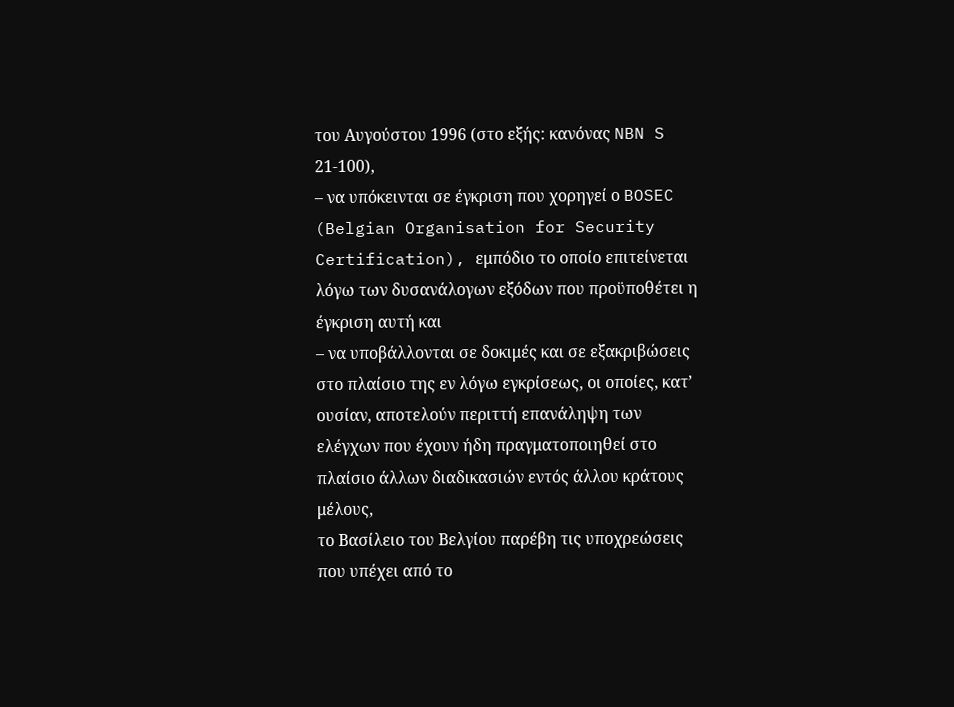του Αυγούστου 1996 (στο εξής: κανόνας NBN S 21‑100),
– να υπόκεινται σε έγκριση που χορηγεί ο BOSEC (Belgian Organisation for Security Certification), εμπόδιο το οποίο επιτείνεται λόγω των δυσανάλογων εξόδων που προϋποθέτει η έγκριση αυτή και
– να υποβάλλονται σε δοκιμές και σε εξακριβώσεις στο πλαίσιο της εν λόγω εγκρίσεως, οι οποίες, κατ’ ουσίαν, αποτελούν περιττή επανάληψη των ελέγχων που έχουν ήδη πραγματοποιηθεί στο πλαίσιο άλλων διαδικασιών εντός άλλου κράτους μέλους,
το Βασίλειο του Βελγίου παρέβη τις υποχρεώσεις που υπέχει από το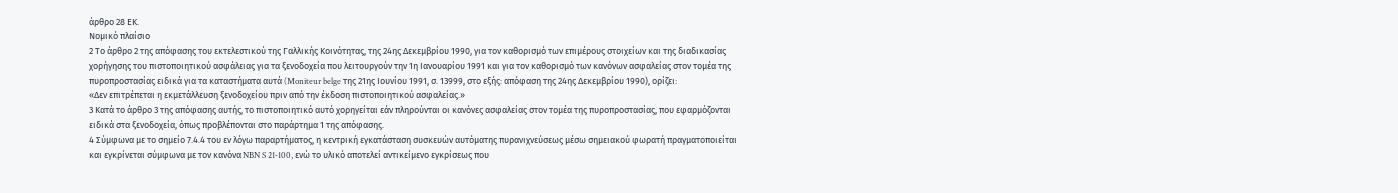άρθρο 28 ΕΚ.
Νομικό πλαίσιο
2 Το άρθρο 2 της απόφασης του εκτελεστικού της Γαλλικής Κοινότητας, της 24ης Δεκεμβρίου 1990, για τον καθορισμό των επιμέρους στοιχείων και της διαδικασίας χορήγησης του πιστοποιητικού ασφάλειας για τα ξενοδοχεία που λειτουργούν την 1η Ιανουαρίου 1991 και για τον καθορισμό των κανόνων ασφαλείας στον τομέα της πυροπροστασίας ειδικά για τα καταστήματα αυτά (Moniteur belge της 21ης Ιουνίου 1991, σ. 13999, στο εξής: απόφαση της 24ης Δεκεμβρίου 1990), ορίζει:
«Δεν επιτρέπεται η εκμετάλλευση ξενοδοχείου πριν από την έκδοση πιστοποιητικού ασφαλείας.»
3 Κατά το άρθρο 3 της απόφασης αυτής, το πιστοποιητικό αυτό χορηγείται εάν πληρούνται οι κανόνες ασφαλείας στον τομέα της πυροπροστασίας, που εφαρμόζονται ειδικά στα ξενοδοχεία, όπως προβλέπονται στο παράρτημα 1 της απόφασης.
4 Σύμφωνα με το σημείο 7.4.4 του εν λόγω παραρτήματος, η κεντρική εγκατάσταση συσκευών αυτόματης πυρανιχνεύσεως μέσω σημειακού φωρατή πραγματοποιείται και εγκρίνεται σύμφωνα με τον κανόνα NBN S 21‑100, ενώ το υλικό αποτελεί αντικείμενο εγκρίσεως που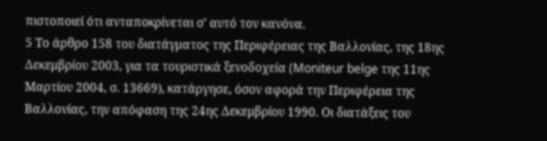πιστοποιεί ότι ανταποκρίνεται σ’ αυτό τον κανόνα.
5 Το άρθρο 158 του διατάγματος της Περιφέρειας της Βαλλονίας, της 18ης Δεκεμβρίου 2003, για τα τουριστικά ξενοδοχεία (Moniteur belge της 11ης Μαρτίου 2004, σ. 13669), κατάργησε, όσον αφορά την Περιφέρεια της Βαλλονίας, την απόφαση της 24ης Δεκεμβρίου 1990. Οι διατάξεις του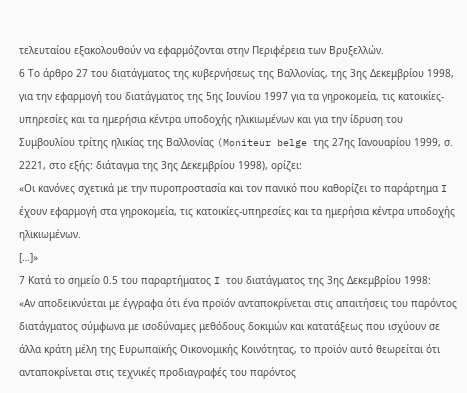τελευταίου εξακολουθούν να εφαρμόζονται στην Περιφέρεια των Βρυξελλών.
6 Το άρθρο 27 του διατάγματος της κυβερνήσεως της Βαλλονίας, της 3ης Δεκεμβρίου 1998, για την εφαρμογή του διατάγματος της 5ης Ιουνίου 1997 για τα γηροκομεία, τις κατοικίες-υπηρεσίες και τα ημερήσια κέντρα υποδοχής ηλικιωμένων και για την ίδρυση του Συμβουλίου τρίτης ηλικίας της Βαλλονίας (Moniteur belge της 27ης Ιανουαρίου 1999, σ. 2221, στο εξής: διάταγμα της 3ης Δεκεμβρίου 1998), ορίζει:
«Οι κανόνες σχετικά με την πυροπροστασία και τον πανικό που καθορίζει το παράρτημα I έχουν εφαρμογή στα γηροκομεία, τις κατοικίες-υπηρεσίες και τα ημερήσια κέντρα υποδοχής ηλικιωμένων.
[…]»
7 Κατά το σημείο 0.5 του παραρτήματος I του διατάγματος της 3ης Δεκεμβρίου 1998:
«Αν αποδεικνύεται με έγγραφα ότι ένα προϊόν ανταποκρίνεται στις απαιτήσεις του παρόντος διατάγματος σύμφωνα με ισοδύναμες μεθόδους δοκιμών και κατατάξεως που ισχύουν σε άλλα κράτη μέλη της Ευρωπαϊκής Οικονομικής Κοινότητας, το προϊόν αυτό θεωρείται ότι ανταποκρίνεται στις τεχνικές προδιαγραφές του παρόντος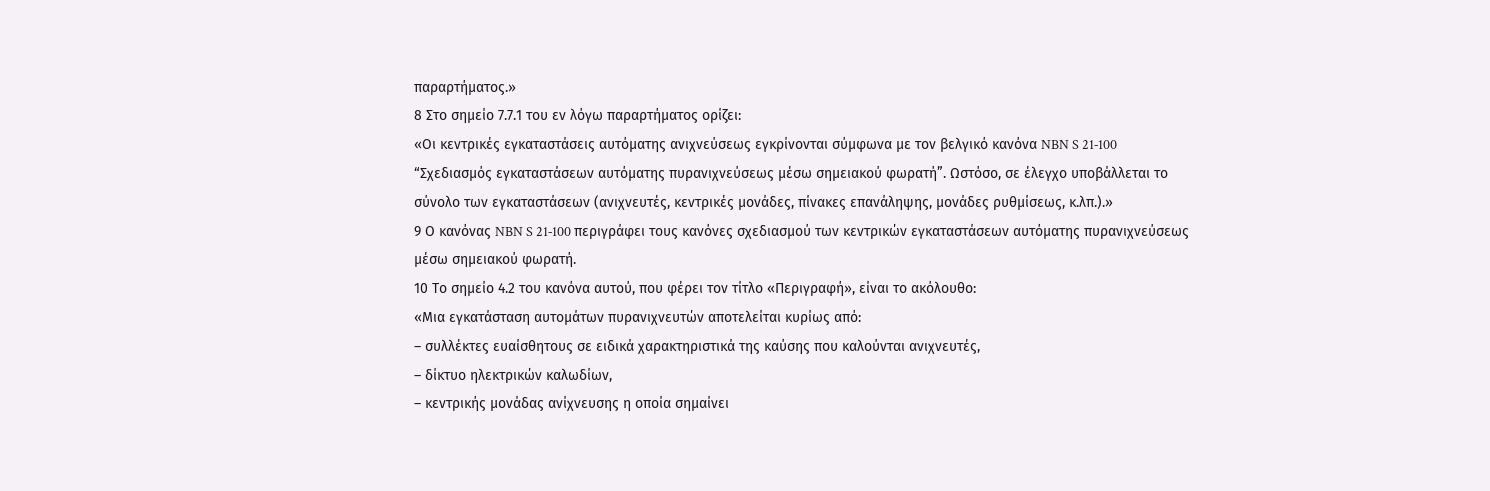παραρτήματος.»
8 Στο σημείο 7.7.1 του εν λόγω παραρτήματος ορίζει:
«Οι κεντρικές εγκαταστάσεις αυτόματης ανιχνεύσεως εγκρίνονται σύμφωνα με τον βελγικό κανόνα NBN S 21‑100 “Σχεδιασμός εγκαταστάσεων αυτόματης πυρανιχνεύσεως μέσω σημειακού φωρατή”. Ωστόσο, σε έλεγχο υποβάλλεται το σύνολο των εγκαταστάσεων (ανιχνευτές, κεντρικές μονάδες, πίνακες επανάληψης, μονάδες ρυθμίσεως, κ.λπ.).»
9 Ο κανόνας NBN S 21‑100 περιγράφει τους κανόνες σχεδιασμού των κεντρικών εγκαταστάσεων αυτόματης πυρανιχνεύσεως μέσω σημειακού φωρατή.
10 Το σημείο 4.2 του κανόνα αυτού, που φέρει τον τίτλο «Περιγραφή», είναι το ακόλουθο:
«Μια εγκατάσταση αυτομάτων πυρανιχνευτών αποτελείται κυρίως από:
– συλλέκτες ευαίσθητους σε ειδικά χαρακτηριστικά της καύσης που καλούνται ανιχνευτές,
– δίκτυο ηλεκτρικών καλωδίων,
– κεντρικής μονάδας ανίχνευσης η οποία σημαίνει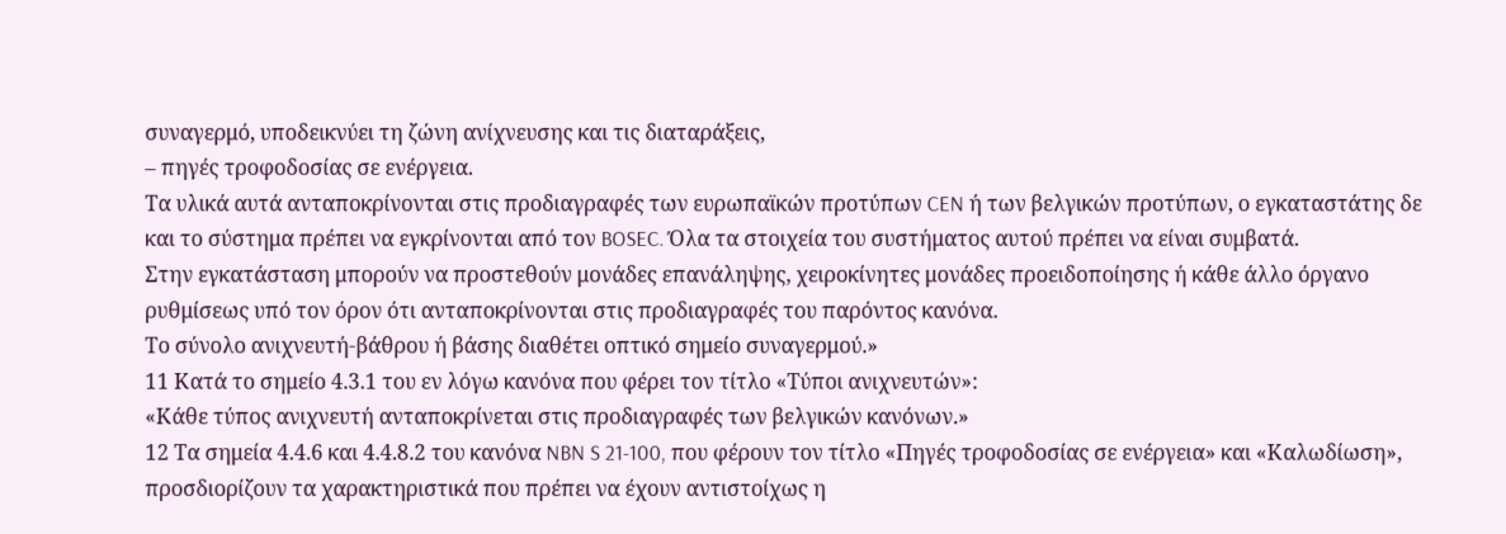συναγερμό, υποδεικνύει τη ζώνη ανίχνευσης και τις διαταράξεις,
– πηγές τροφοδοσίας σε ενέργεια.
Τα υλικά αυτά ανταποκρίνονται στις προδιαγραφές των ευρωπαϊκών προτύπων CEN ή των βελγικών προτύπων, ο εγκαταστάτης δε και το σύστημα πρέπει να εγκρίνονται από τον BOSEC. Όλα τα στοιχεία του συστήματος αυτού πρέπει να είναι συμβατά.
Στην εγκατάσταση μπορούν να προστεθούν μονάδες επανάληψης, χειροκίνητες μονάδες προειδοποίησης ή κάθε άλλο όργανο ρυθμίσεως υπό τον όρον ότι ανταποκρίνονται στις προδιαγραφές του παρόντος κανόνα.
Το σύνολο ανιχνευτή-βάθρου ή βάσης διαθέτει οπτικό σημείο συναγερμού.»
11 Κατά το σημείο 4.3.1 του εν λόγω κανόνα που φέρει τον τίτλο «Τύποι ανιχνευτών»:
«Κάθε τύπος ανιχνευτή ανταποκρίνεται στις προδιαγραφές των βελγικών κανόνων.»
12 Τα σημεία 4.4.6 και 4.4.8.2 του κανόνα NBN S 21‑100, που φέρουν τον τίτλο «Πηγές τροφοδοσίας σε ενέργεια» και «Καλωδίωση», προσδιορίζουν τα χαρακτηριστικά που πρέπει να έχουν αντιστοίχως η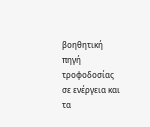βοηθητική πηγή τροφοδοσίας σε ενέργεια και τα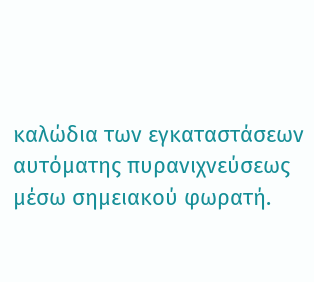καλώδια των εγκαταστάσεων αυτόματης πυρανιχνεύσεως μέσω σημειακού φωρατή.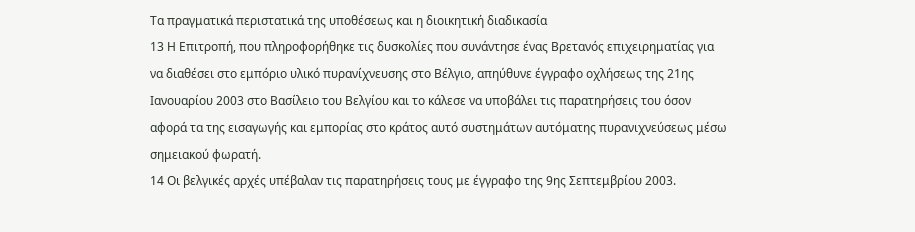Τα πραγματικά περιστατικά της υποθέσεως και η διοικητική διαδικασία
13 Η Επιτροπή, που πληροφορήθηκε τις δυσκολίες που συνάντησε ένας Βρετανός επιχειρηματίας για να διαθέσει στο εμπόριο υλικό πυρανίχνευσης στο Βέλγιο, απηύθυνε έγγραφο οχλήσεως της 21ης Ιανουαρίου 2003 στο Βασίλειο του Βελγίου και το κάλεσε να υποβάλει τις παρατηρήσεις του όσον αφορά τα της εισαγωγής και εμπορίας στο κράτος αυτό συστημάτων αυτόματης πυρανιχνεύσεως μέσω σημειακού φωρατή.
14 Οι βελγικές αρχές υπέβαλαν τις παρατηρήσεις τους με έγγραφο της 9ης Σεπτεμβρίου 2003.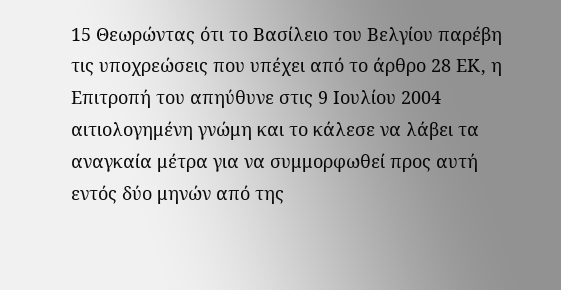15 Θεωρώντας ότι το Βασίλειο του Βελγίου παρέβη τις υποχρεώσεις που υπέχει από το άρθρο 28 ΕΚ, η Επιτροπή του απηύθυνε στις 9 Ιουλίου 2004 αιτιολογημένη γνώμη και το κάλεσε να λάβει τα αναγκαία μέτρα για να συμμορφωθεί προς αυτή εντός δύο μηνών από της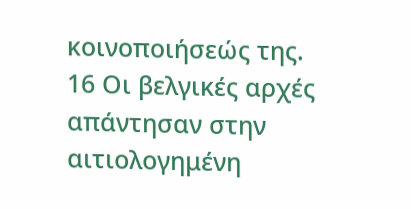κοινοποιήσεώς της.
16 Οι βελγικές αρχές απάντησαν στην αιτιολογημένη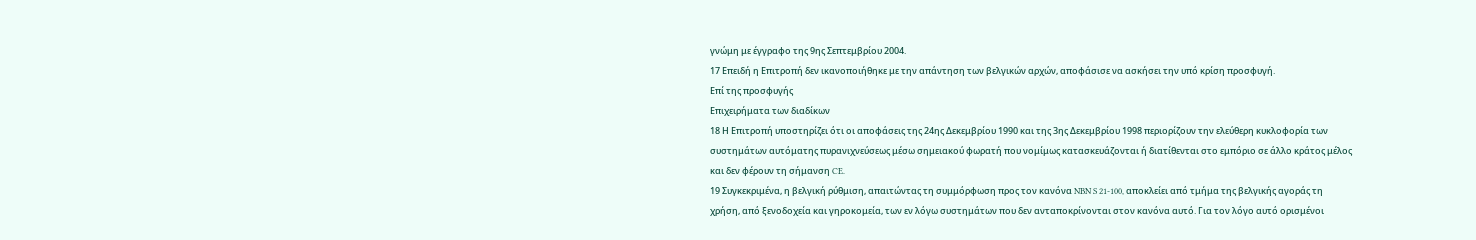γνώμη με έγγραφο της 9ης Σεπτεμβρίου 2004.
17 Επειδή η Επιτροπή δεν ικανοποιήθηκε με την απάντηση των βελγικών αρχών, αποφάσισε να ασκήσει την υπό κρίση προσφυγή.
Επί της προσφυγής
Επιχειρήματα των διαδίκων
18 Η Επιτροπή υποστηρίζει ότι οι αποφάσεις της 24ης Δεκεμβρίου 1990 και της 3ης Δεκεμβρίου 1998 περιορίζουν την ελεύθερη κυκλοφορία των συστημάτων αυτόματης πυρανιχνεύσεως μέσω σημειακού φωρατή που νομίμως κατασκευάζονται ή διατίθενται στο εμπόριο σε άλλο κράτος μέλος και δεν φέρουν τη σήμανση CE.
19 Συγκεκριμένα, η βελγική ρύθμιση, απαιτώντας τη συμμόρφωση προς τον κανόνα NBN S 21‑100, αποκλείει από τμήμα της βελγικής αγοράς τη χρήση, από ξενοδοχεία και γηροκομεία, των εν λόγω συστημάτων που δεν ανταποκρίνονται στον κανόνα αυτό. Για τον λόγο αυτό ορισμένοι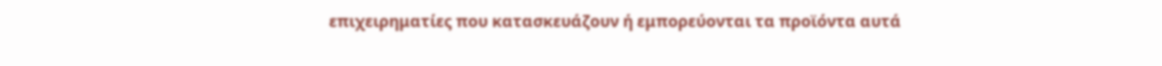επιχειρηματίες που κατασκευάζουν ή εμπορεύονται τα προϊόντα αυτά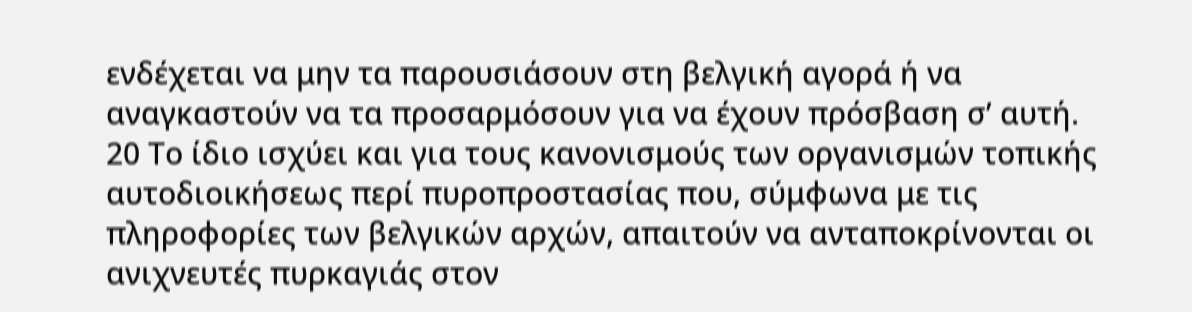ενδέχεται να μην τα παρουσιάσουν στη βελγική αγορά ή να αναγκαστούν να τα προσαρμόσουν για να έχουν πρόσβαση σ’ αυτή.
20 Το ίδιο ισχύει και για τους κανονισμούς των οργανισμών τοπικής αυτοδιοικήσεως περί πυροπροστασίας που, σύμφωνα με τις πληροφορίες των βελγικών αρχών, απαιτούν να ανταποκρίνονται οι ανιχνευτές πυρκαγιάς στον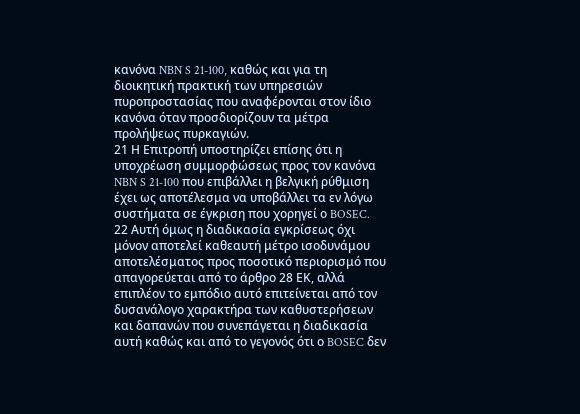κανόνα NBN S 21-100, καθώς και για τη διοικητική πρακτική των υπηρεσιών πυροπροστασίας που αναφέρονται στον ίδιο κανόνα όταν προσδιορίζουν τα μέτρα προλήψεως πυρκαγιών.
21 Η Επιτροπή υποστηρίζει επίσης ότι η υποχρέωση συμμορφώσεως προς τον κανόνα NBN S 21‑100 που επιβάλλει η βελγική ρύθμιση έχει ως αποτέλεσμα να υποβάλλει τα εν λόγω συστήματα σε έγκριση που χορηγεί ο BOSEC.
22 Αυτή όμως η διαδικασία εγκρίσεως όχι μόνον αποτελεί καθεαυτή μέτρο ισοδυνάμου αποτελέσματος προς ποσοτικό περιορισμό που απαγορεύεται από το άρθρο 28 ΕΚ, αλλά επιπλέον το εμπόδιο αυτό επιτείνεται από τον δυσανάλογο χαρακτήρα των καθυστερήσεων και δαπανών που συνεπάγεται η διαδικασία αυτή καθώς και από το γεγονός ότι ο BOSEC δεν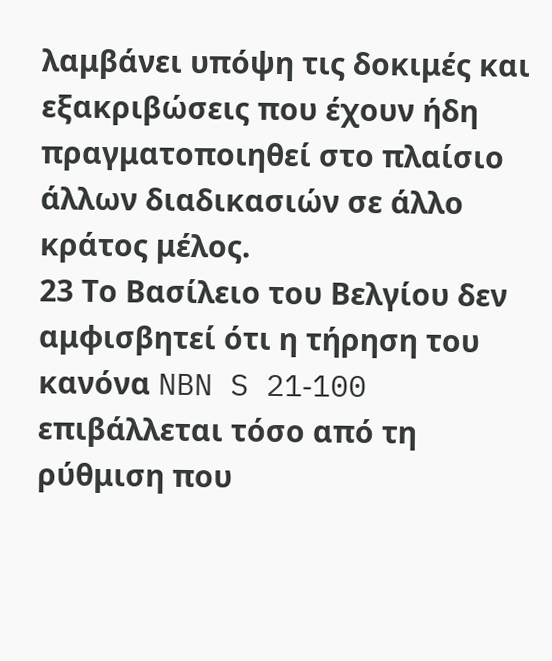λαμβάνει υπόψη τις δοκιμές και εξακριβώσεις που έχουν ήδη πραγματοποιηθεί στο πλαίσιο άλλων διαδικασιών σε άλλο κράτος μέλος.
23 Το Βασίλειο του Βελγίου δεν αμφισβητεί ότι η τήρηση του κανόνα NBN S 21‑100 επιβάλλεται τόσο από τη ρύθμιση που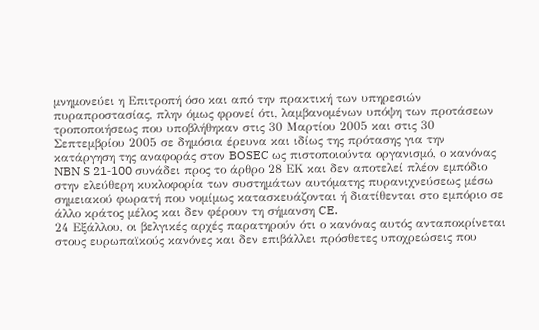μνημονεύει η Επιτροπή όσο και από την πρακτική των υπηρεσιών πυραπροστασίας, πλην όμως φρονεί ότι, λαμβανομένων υπόψη των προτάσεων τροποποιήσεως που υποβλήθηκαν στις 30 Μαρτίου 2005 και στις 30 Σεπτεμβρίου 2005 σε δημόσια έρευνα και ιδίως της πρότασης για την κατάργηση της αναφοράς στον BOSEC ως πιστοποιούντα οργανισμό, ο κανόνας NBN S 21‑100 συνάδει προς το άρθρο 28 ΕΚ και δεν αποτελεί πλέον εμπόδιο στην ελεύθερη κυκλοφορία των συστημάτων αυτόματης πυρανιχνεύσεως μέσω σημειακού φωρατή που νομίμως κατασκευάζονται ή διατίθενται στο εμπόριο σε άλλο κράτος μέλος και δεν φέρουν τη σήμανση CE.
24 Εξάλλου, οι βελγικές αρχές παρατηρούν ότι ο κανόνας αυτός ανταποκρίνεται στους ευρωπαϊκούς κανόνες και δεν επιβάλλει πρόσθετες υποχρεώσεις που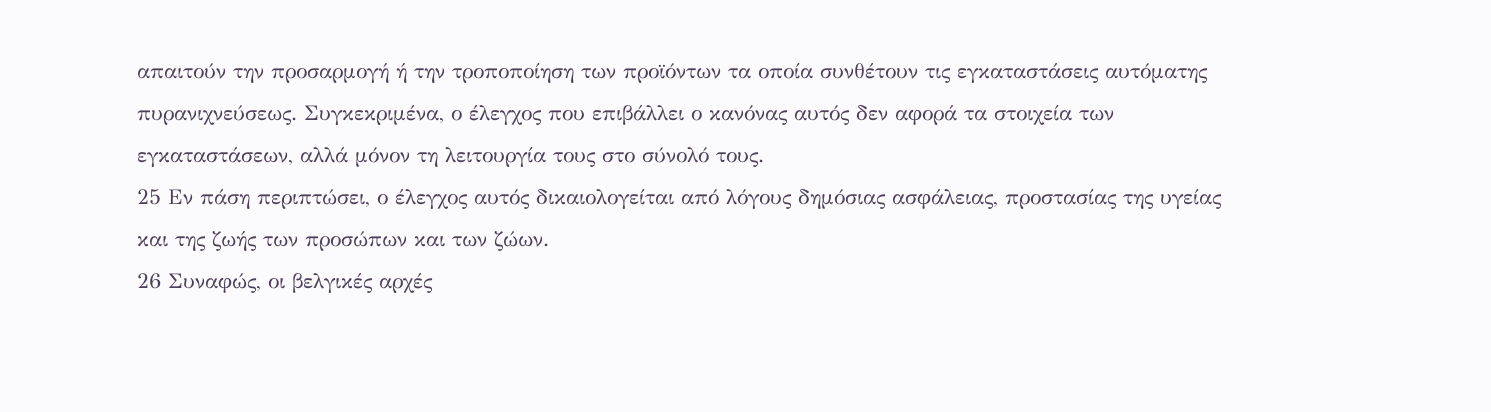απαιτούν την προσαρμογή ή την τροποποίηση των προϊόντων τα οποία συνθέτουν τις εγκαταστάσεις αυτόματης πυρανιχνεύσεως. Συγκεκριμένα, ο έλεγχος που επιβάλλει ο κανόνας αυτός δεν αφορά τα στοιχεία των εγκαταστάσεων, αλλά μόνον τη λειτουργία τους στο σύνολό τους.
25 Εν πάση περιπτώσει, ο έλεγχος αυτός δικαιολογείται από λόγους δημόσιας ασφάλειας, προστασίας της υγείας και της ζωής των προσώπων και των ζώων.
26 Συναφώς, οι βελγικές αρχές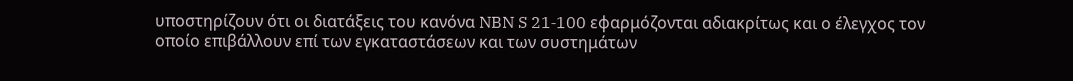υποστηρίζουν ότι οι διατάξεις του κανόνα NBN S 21‑100 εφαρμόζονται αδιακρίτως και ο έλεγχος τον οποίο επιβάλλουν επί των εγκαταστάσεων και των συστημάτων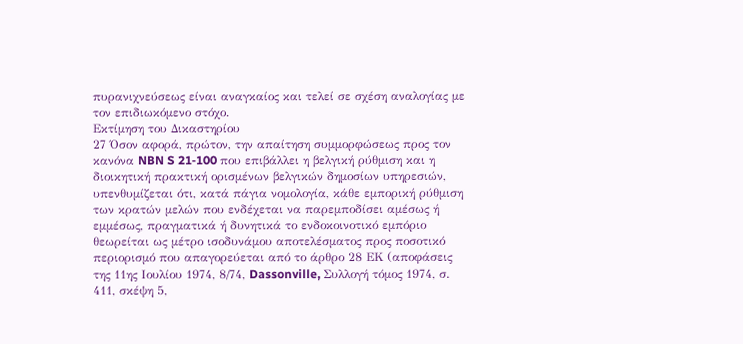πυρανιχνεύσεως είναι αναγκαίος και τελεί σε σχέση αναλογίας με τον επιδιωκόμενο στόχο.
Εκτίμηση του Δικαστηρίου
27 Όσον αφορά, πρώτον, την απαίτηση συμμορφώσεως προς τον κανόνα NBN S 21‑100 που επιβάλλει η βελγική ρύθμιση και η διοικητική πρακτική ορισμένων βελγικών δημοσίων υπηρεσιών, υπενθυμίζεται ότι, κατά πάγια νομολογία, κάθε εμπορική ρύθμιση των κρατών μελών που ενδέχεται να παρεμποδίσει αμέσως ή εμμέσως, πραγματικά ή δυνητικά το ενδοκοινοτικό εμπόριο θεωρείται ως μέτρο ισοδυνάμου αποτελέσματος προς ποσοτικό περιορισμό που απαγορεύεται από το άρθρο 28 ΕΚ (αποφάσεις της 11ης Ιουλίου 1974, 8/74, Dassonville, Συλλογή τόμος 1974, σ. 411, σκέψη 5,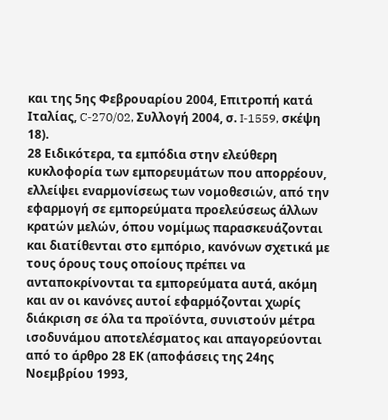και της 5ης Φεβρουαρίου 2004, Επιτροπή κατά Ιταλίας, C‑270/02, Συλλογή 2004, σ. I‑1559, σκέψη 18).
28 Ειδικότερα, τα εμπόδια στην ελεύθερη κυκλοφορία των εμπορευμάτων που απορρέουν, ελλείψει εναρμονίσεως των νομοθεσιών, από την εφαρμογή σε εμπορεύματα προελεύσεως άλλων κρατών μελών, όπου νομίμως παρασκευάζονται και διατίθενται στο εμπόριο, κανόνων σχετικά με τους όρους τους οποίους πρέπει να ανταποκρίνονται τα εμπορεύματα αυτά, ακόμη και αν οι κανόνες αυτοί εφαρμόζονται χωρίς διάκριση σε όλα τα προϊόντα, συνιστούν μέτρα ισοδυνάμου αποτελέσματος και απαγορεύονται από το άρθρο 28 ΕΚ (αποφάσεις της 24ης Νοεμβρίου 1993,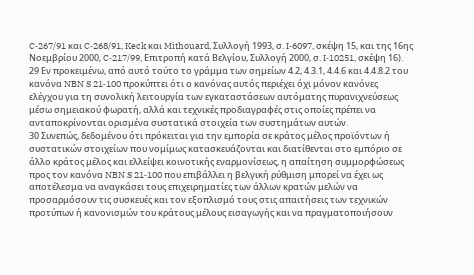C‑267/91 και C‑268/91, Keck και Mithouard, Συλλογή 1993, σ. I‑6097, σκέψη 15, και της 16ης Νοεμβρίου 2000, C‑217/99, Επιτροπή κατά Βελγίου, Συλλογή 2000, σ. I‑10251, σκέψη 16).
29 Εν προκειμένω, από αυτό τούτο το γράμμα των σημείων 4.2, 4.3.1, 4.4.6 και 4.4.8.2 του κανόνα NBN S 21‑100 προκύπτει ότι ο κανόνας αυτός περιέχει όχι μόνον κανόνες ελέγχου για τη συνολική λειτουργία των εγκαταστάσεων αυτόματης πυρανιχνεύσεως μέσω σημειακού φωρατή, αλλά και τεχνικές προδιαγραφές στις οποίες πρέπει να ανταποκρίνονται ορισμένα συστατικά στοιχεία των συστημάτων αυτών.
30 Συνεπώς, δεδομένου ότι πρόκειται για την εμπορία σε κράτος μέλος προϊόντων ή συστατικών στοιχείων που νομίμως κατασκευάζονται και διατίθενται στο εμπόριο σε άλλο κράτος μέλος και ελλείψει κοινοτικής εναρμονίσεως, η απαίτηση συμμορφώσεως προς τον κανόνα NBN S 21‑100 που επιβάλλει η βελγική ρύθμιση μπορεί να έχει ως αποτέλεσμα να αναγκάσει τους επιχειρηματίες των άλλων κρατών μελών να προσαρμόσουν τις συσκευές και τον εξοπλισμό τους στις απαιτήσεις των τεχνικών προτύπων ή κανονισμών του κράτους μέλους εισαγωγής και να πραγματοποιήσουν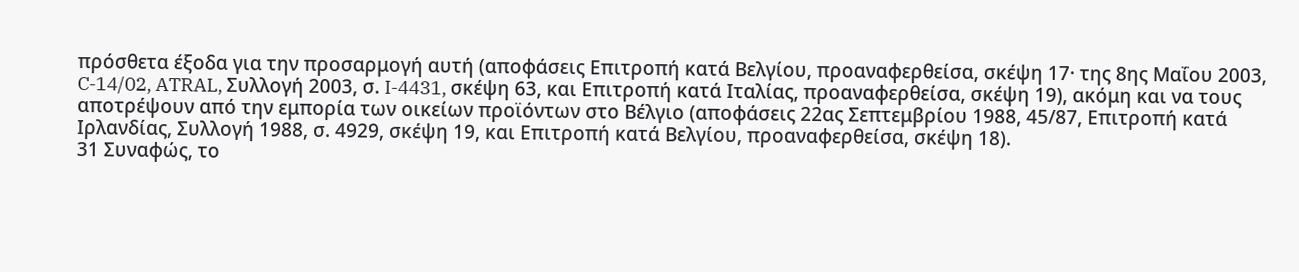πρόσθετα έξοδα για την προσαρμογή αυτή (αποφάσεις Επιτροπή κατά Βελγίου, προαναφερθείσα, σκέψη 17· της 8ης Μαΐου 2003, C‑14/02, ATRAL, Συλλογή 2003, σ. I‑4431, σκέψη 63, και Επιτροπή κατά Ιταλίας, προαναφερθείσα, σκέψη 19), ακόμη και να τους αποτρέψουν από την εμπορία των οικείων προϊόντων στο Βέλγιο (αποφάσεις 22ας Σεπτεμβρίου 1988, 45/87, Επιτροπή κατά Ιρλανδίας, Συλλογή 1988, σ. 4929, σκέψη 19, και Επιτροπή κατά Βελγίου, προαναφερθείσα, σκέψη 18).
31 Συναφώς, το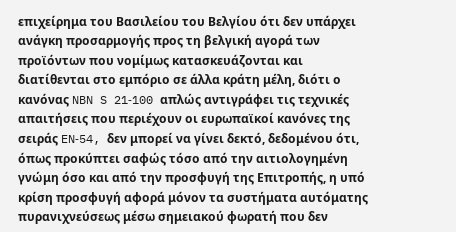επιχείρημα του Βασιλείου του Βελγίου ότι δεν υπάρχει ανάγκη προσαρμογής προς τη βελγική αγορά των προϊόντων που νομίμως κατασκευάζονται και διατίθενται στο εμπόριο σε άλλα κράτη μέλη, διότι ο κανόνας NBN S 21‑100 απλώς αντιγράφει τις τεχνικές απαιτήσεις που περιέχουν οι ευρωπαϊκοί κανόνες της σειράς EN‑54, δεν μπορεί να γίνει δεκτό, δεδομένου ότι, όπως προκύπτει σαφώς τόσο από την αιτιολογημένη γνώμη όσο και από την προσφυγή της Επιτροπής, η υπό κρίση προσφυγή αφορά μόνον τα συστήματα αυτόματης πυρανιχνεύσεως μέσω σημειακού φωρατή που δεν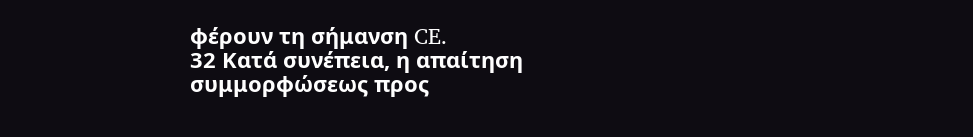φέρουν τη σήμανση CE.
32 Κατά συνέπεια, η απαίτηση συμμορφώσεως προς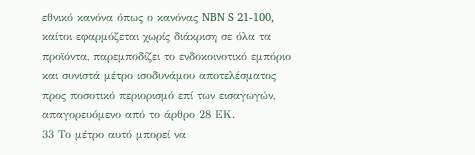εθνικό κανόνα όπως ο κανόνας NBN S 21‑100, καίτοι εφαρμόζεται χωρίς διάκριση σε όλα τα προϊόντα, παρεμποδίζει το ενδοκοινοτικό εμπόριο και συνιστά μέτρο ισοδυνάμου αποτελέσματος προς ποσοτικό περιορισμό επί των εισαγωγών, απαγορευόμενο από το άρθρο 28 ΕΚ.
33 Το μέτρο αυτό μπορεί να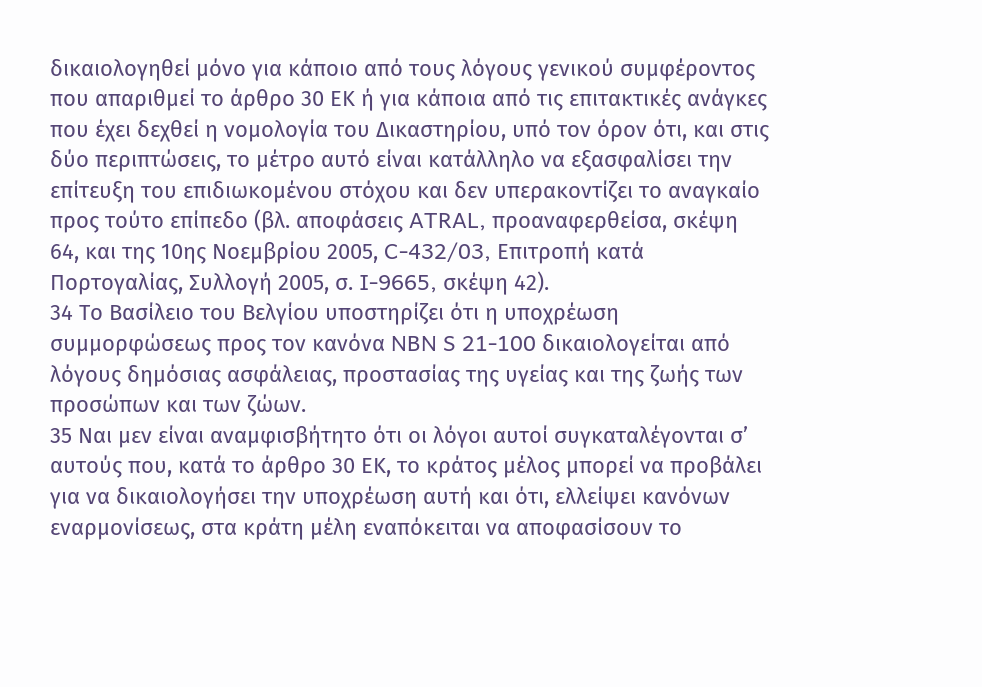δικαιολογηθεί μόνο για κάποιο από τους λόγους γενικού συμφέροντος που απαριθμεί το άρθρο 30 ΕΚ ή για κάποια από τις επιτακτικές ανάγκες που έχει δεχθεί η νομολογία του Δικαστηρίου, υπό τον όρον ότι, και στις δύο περιπτώσεις, το μέτρο αυτό είναι κατάλληλο να εξασφαλίσει την επίτευξη του επιδιωκομένου στόχου και δεν υπερακοντίζει το αναγκαίο προς τούτο επίπεδο (βλ. αποφάσεις ATRAL, προαναφερθείσα, σκέψη 64, και της 10ης Νοεμβρίου 2005, C‑432/03, Επιτροπή κατά Πορτογαλίας, Συλλογή 2005, σ. I‑9665, σκέψη 42).
34 Το Βασίλειο του Βελγίου υποστηρίζει ότι η υποχρέωση συμμορφώσεως προς τον κανόνα NBN S 21‑100 δικαιολογείται από λόγους δημόσιας ασφάλειας, προστασίας της υγείας και της ζωής των προσώπων και των ζώων.
35 Ναι μεν είναι αναμφισβήτητο ότι οι λόγοι αυτοί συγκαταλέγονται σ’ αυτούς που, κατά το άρθρο 30 ΕΚ, το κράτος μέλος μπορεί να προβάλει για να δικαιολογήσει την υποχρέωση αυτή και ότι, ελλείψει κανόνων εναρμονίσεως, στα κράτη μέλη εναπόκειται να αποφασίσουν το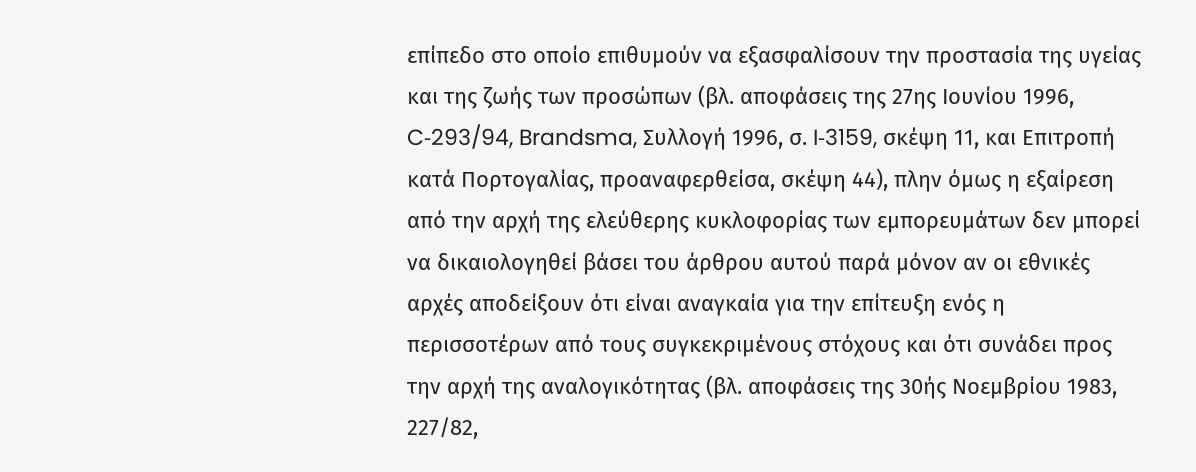επίπεδο στο οποίο επιθυμούν να εξασφαλίσουν την προστασία της υγείας και της ζωής των προσώπων (βλ. αποφάσεις της 27ης Ιουνίου 1996, C‑293/94, Brandsma, Συλλογή 1996, σ. I‑3159, σκέψη 11, και Επιτροπή κατά Πορτογαλίας, προαναφερθείσα, σκέψη 44), πλην όμως η εξαίρεση από την αρχή της ελεύθερης κυκλοφορίας των εμπορευμάτων δεν μπορεί να δικαιολογηθεί βάσει του άρθρου αυτού παρά μόνον αν οι εθνικές αρχές αποδείξουν ότι είναι αναγκαία για την επίτευξη ενός η περισσοτέρων από τους συγκεκριμένους στόχους και ότι συνάδει προς την αρχή της αναλογικότητας (βλ. αποφάσεις της 30ής Νοεμβρίου 1983, 227/82,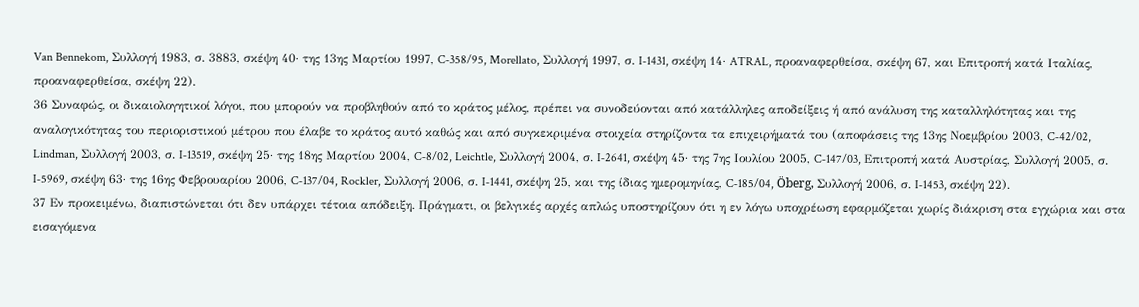Van Bennekom, Συλλογή 1983, σ. 3883, σκέψη 40· της 13ης Μαρτίου 1997, C‑358/95, Morellato, Συλλογή 1997, σ. I‑1431, σκέψη 14· ATRAL, προαναφερθείσα, σκέψη 67, και Επιτροπή κατά Ιταλίας, προαναφερθείσα, σκέψη 22).
36 Συναφώς, οι δικαιολογητικοί λόγοι, που μπορούν να προβληθούν από το κράτος μέλος, πρέπει να συνοδεύονται από κατάλληλες αποδείξεις ή από ανάλυση της καταλληλότητας και της αναλογικότητας του περιοριστικού μέτρου που έλαβε το κράτος αυτό καθώς και από συγκεκριμένα στοιχεία στηρίζοντα τα επιχειρήματά του (αποφάσεις της 13ης Νοεμβρίου 2003, C‑42/02, Lindman, Συλλογή 2003, σ. I‑13519, σκέψη 25· της 18ης Μαρτίου 2004, C‑8/02, Leichtle, Συλλογή 2004, σ. I‑2641, σκέψη 45· της 7ης Ιουλίου 2005, C‑147/03, Επιτροπή κατά Αυστρίας, Συλλογή 2005, σ. I‑5969, σκέψη 63· της 16ης Φεβρουαρίου 2006, C‑137/04, Rockler, Συλλογή 2006, σ. I‑1441, σκέψη 25, και της ίδιας ημερομηνίας, C‑185/04, Öberg, Συλλογή 2006, σ. I‑1453, σκέψη 22).
37 Εν προκειμένω, διαπιστώνεται ότι δεν υπάρχει τέτοια απόδειξη. Πράγματι, οι βελγικές αρχές απλώς υποστηρίζουν ότι η εν λόγω υποχρέωση εφαρμόζεται χωρίς διάκριση στα εγχώρια και στα εισαγόμενα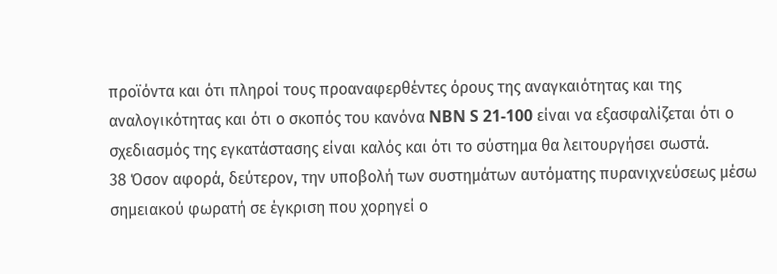προϊόντα και ότι πληροί τους προαναφερθέντες όρους της αναγκαιότητας και της αναλογικότητας και ότι ο σκοπός του κανόνα NBN S 21‑100 είναι να εξασφαλίζεται ότι ο σχεδιασμός της εγκατάστασης είναι καλός και ότι το σύστημα θα λειτουργήσει σωστά.
38 Όσον αφορά, δεύτερον, την υποβολή των συστημάτων αυτόματης πυρανιχνεύσεως μέσω σημειακού φωρατή σε έγκριση που χορηγεί ο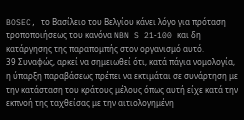BOSEC, το Βασίλειο του Βελγίου κάνει λόγο για πρόταση τροποποιήσεως του κανόνα NBN S 21‑100 και δη κατάργησης της παραπομπής στον οργανισμό αυτό.
39 Συναφώς, αρκεί να σημειωθεί ότι, κατά πάγια νομολογία, η ύπαρξη παραβάσεως πρέπει να εκτιμάται σε συνάρτηση με την κατάσταση του κράτους μέλους όπως αυτή είχε κατά την εκπνοή της ταχθείσας με την αιτιολογημένη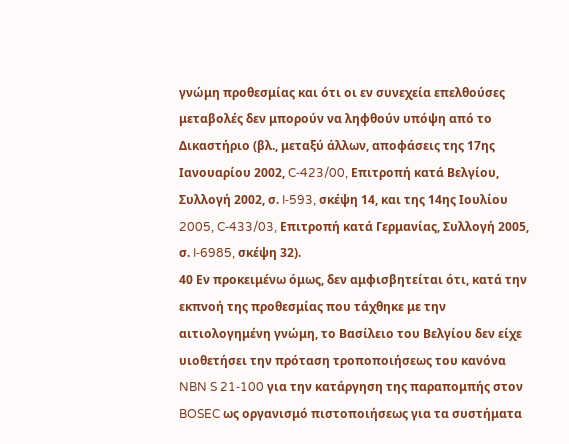γνώμη προθεσμίας και ότι οι εν συνεχεία επελθούσες μεταβολές δεν μπορούν να ληφθούν υπόψη από το Δικαστήριο (βλ., μεταξύ άλλων, αποφάσεις της 17ης Ιανουαρίου 2002, C‑423/00, Επιτροπή κατά Βελγίου, Συλλογή 2002, σ. I‑593, σκέψη 14, και της 14ης Ιουλίου 2005, C‑433/03, Επιτροπή κατά Γερμανίας, Συλλογή 2005, σ. I‑6985, σκέψη 32).
40 Εν προκειμένω όμως, δεν αμφισβητείται ότι, κατά την εκπνοή της προθεσμίας που τάχθηκε με την αιτιολογημένη γνώμη, το Βασίλειο του Βελγίου δεν είχε υιοθετήσει την πρόταση τροποποιήσεως του κανόνα NBN S 21‑100 για την κατάργηση της παραπομπής στον BOSEC ως οργανισμό πιστοποιήσεως για τα συστήματα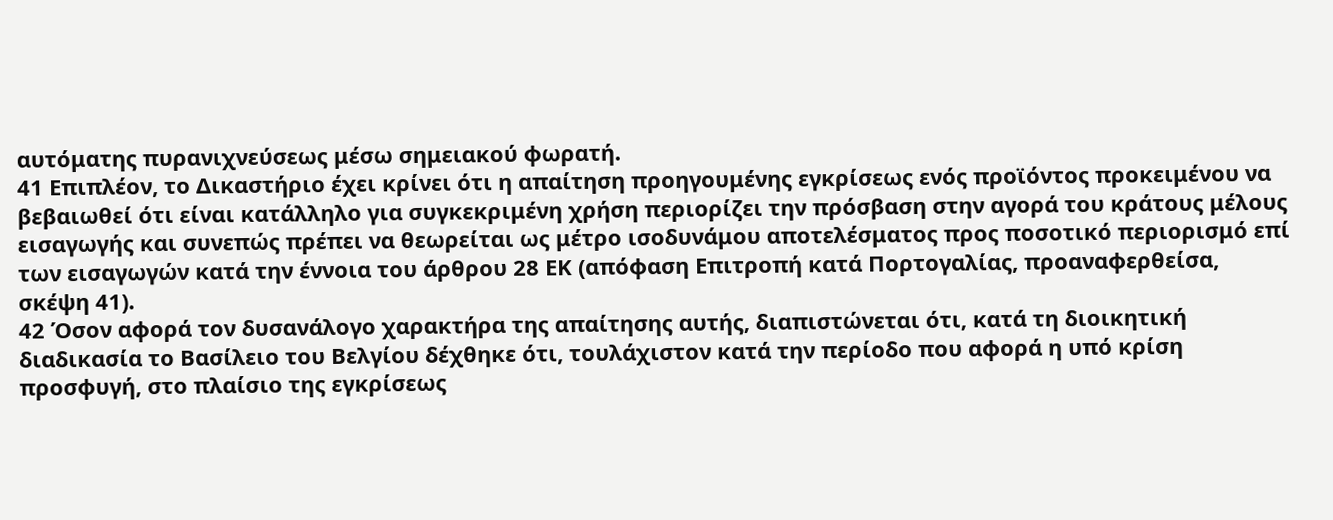αυτόματης πυρανιχνεύσεως μέσω σημειακού φωρατή.
41 Επιπλέον, το Δικαστήριο έχει κρίνει ότι η απαίτηση προηγουμένης εγκρίσεως ενός προϊόντος προκειμένου να βεβαιωθεί ότι είναι κατάλληλο για συγκεκριμένη χρήση περιορίζει την πρόσβαση στην αγορά του κράτους μέλους εισαγωγής και συνεπώς πρέπει να θεωρείται ως μέτρο ισοδυνάμου αποτελέσματος προς ποσοτικό περιορισμό επί των εισαγωγών κατά την έννοια του άρθρου 28 ΕΚ (απόφαση Επιτροπή κατά Πορτογαλίας, προαναφερθείσα, σκέψη 41).
42 Όσον αφορά τον δυσανάλογο χαρακτήρα της απαίτησης αυτής, διαπιστώνεται ότι, κατά τη διοικητική διαδικασία το Βασίλειο του Βελγίου δέχθηκε ότι, τουλάχιστον κατά την περίοδο που αφορά η υπό κρίση προσφυγή, στο πλαίσιο της εγκρίσεως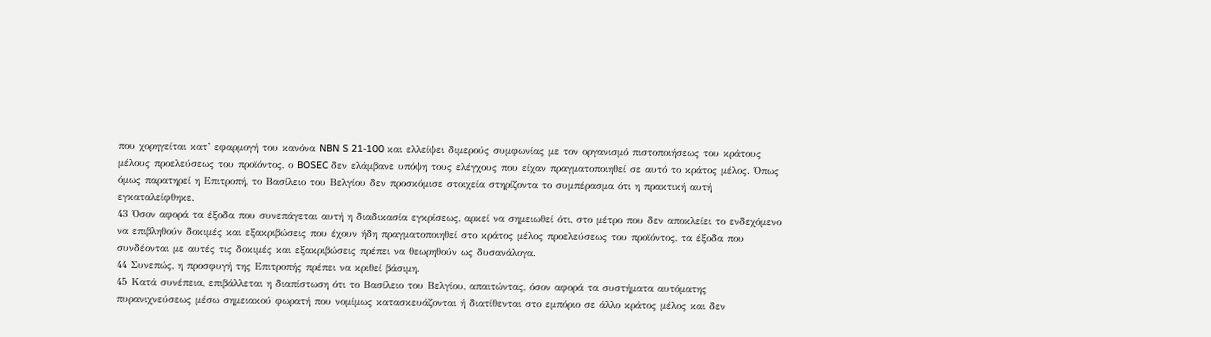που χορηγείται κατ’ εφαρμογή του κανόνα NBN S 21‑100 και ελλείψει διμερούς συμφωνίας με τον οργανισμό πιστοποιήσεως του κράτους μέλους προελεύσεως του προϊόντος, ο BOSEC δεν ελάμβανε υπόψη τους ελέγχους που είχαν πραγματοποιηθεί σε αυτό το κράτος μέλος. Όπως όμως παρατηρεί η Επιτροπή, το Βασίλειο του Βελγίου δεν προσκόμισε στοιχεία στηρίζοντα το συμπέρασμα ότι η πρακτική αυτή εγκαταλείφθηκε.
43 Όσον αφορά τα έξοδα που συνεπάγεται αυτή η διαδικασία εγκρίσεως, αρκεί να σημειωθεί ότι, στο μέτρο που δεν αποκλείει το ενδεχόμενο να επιβληθούν δοκιμές και εξακριβώσεις που έχουν ήδη πραγματοποιηθεί στο κράτος μέλος προελεύσεως του προϊόντος, τα έξοδα που συνδέονται με αυτές τις δοκιμές και εξακριβώσεις πρέπει να θεωρηθούν ως δυσανάλογα.
44 Συνεπώς, η προσφυγή της Επιτροπής πρέπει να κριθεί βάσιμη.
45 Κατά συνέπεια, επιβάλλεται η διαπίστωση ότι το Βασίλειο του Βελγίου, απαιτώντας, όσον αφορά τα συστήματα αυτόματης πυρανιχνεύσεως μέσω σημειακού φωρατή που νομίμως κατασκευάζονται ή διατίθενται στο εμπόριο σε άλλο κράτος μέλος και δεν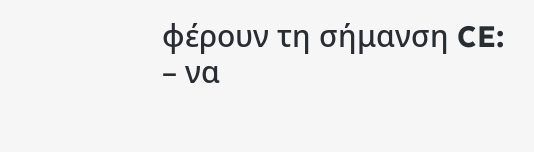φέρουν τη σήμανση CE:
– να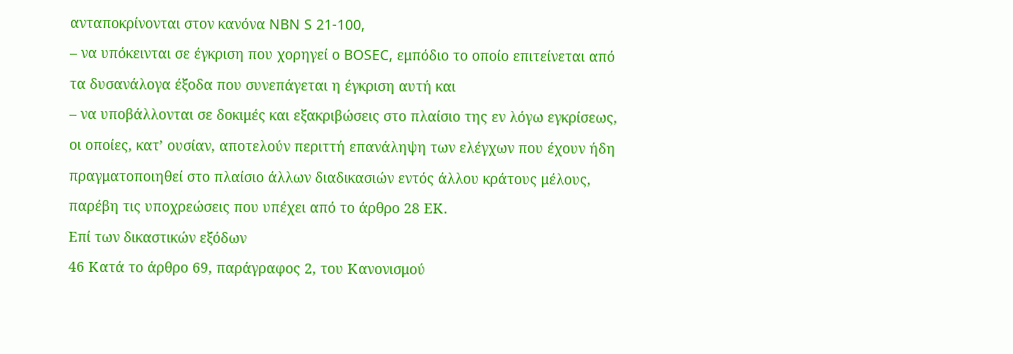ανταποκρίνονται στον κανόνα NBN S 21‑100,
– να υπόκεινται σε έγκριση που χορηγεί ο BOSEC, εμπόδιο το οποίο επιτείνεται από τα δυσανάλογα έξοδα που συνεπάγεται η έγκριση αυτή και
– να υποβάλλονται σε δοκιμές και εξακριβώσεις στο πλαίσιο της εν λόγω εγκρίσεως, οι οποίες, κατ’ ουσίαν, αποτελούν περιττή επανάληψη των ελέγχων που έχουν ήδη πραγματοποιηθεί στο πλαίσιο άλλων διαδικασιών εντός άλλου κράτους μέλους,
παρέβη τις υποχρεώσεις που υπέχει από το άρθρο 28 ΕΚ.
Επί των δικαστικών εξόδων
46 Κατά το άρθρο 69, παράγραφος 2, του Κανονισμού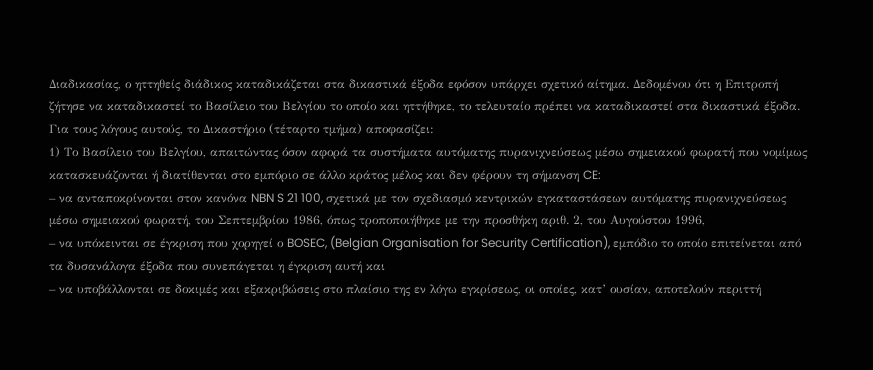Διαδικασίας, ο ηττηθείς διάδικος καταδικάζεται στα δικαστικά έξοδα εφόσον υπάρχει σχετικό αίτημα. Δεδομένου ότι η Επιτροπή ζήτησε να καταδικαστεί το Βασίλειο του Βελγίου το οποίο και ηττήθηκε, το τελευταίο πρέπει να καταδικαστεί στα δικαστικά έξοδα.
Για τους λόγους αυτούς, το Δικαστήριο (τέταρτο τμήμα) αποφασίζει:
1) Το Βασίλειο του Βελγίου, απαιτώντας όσον αφορά τα συστήματα αυτόματης πυρανιχνεύσεως μέσω σημειακού φωρατή που νομίμως κατασκευάζονται ή διατίθενται στο εμπόριο σε άλλο κράτος μέλος και δεν φέρουν τη σήμανση CE:
– να ανταποκρίνονται στον κανόνα NBN S 21 100, σχετικά με τον σχεδιασμό κεντρικών εγκαταστάσεων αυτόματης πυρανιχνεύσεως μέσω σημειακού φωρατή, του Σεπτεμβρίου 1986, όπως τροποποιήθηκε με την προσθήκη αριθ. 2, του Αυγούστου 1996,
– να υπόκεινται σε έγκριση που χορηγεί ο BOSEC, (Belgian Organisation for Security Certification), εμπόδιο το οποίο επιτείνεται από τα δυσανάλογα έξοδα που συνεπάγεται η έγκριση αυτή και
– να υποβάλλονται σε δοκιμές και εξακριβώσεις στο πλαίσιο της εν λόγω εγκρίσεως, οι οποίες, κατ’ ουσίαν, αποτελούν περιττή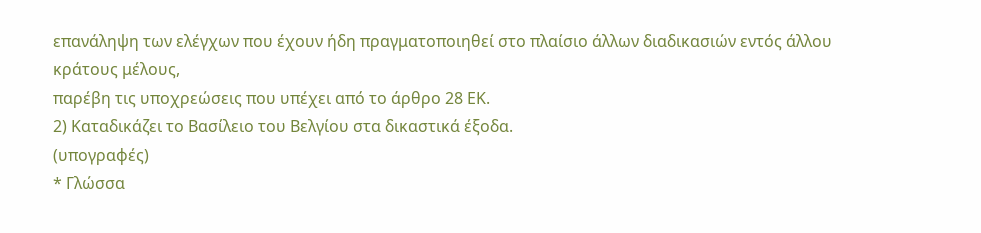επανάληψη των ελέγχων που έχουν ήδη πραγματοποιηθεί στο πλαίσιο άλλων διαδικασιών εντός άλλου κράτους μέλους,
παρέβη τις υποχρεώσεις που υπέχει από το άρθρο 28 ΕΚ.
2) Καταδικάζει το Βασίλειο του Βελγίου στα δικαστικά έξοδα.
(υπογραφές)
* Γλώσσα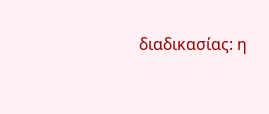διαδικασίας: η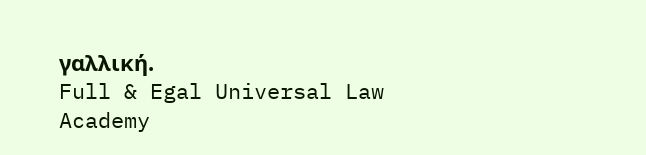γαλλική.
Full & Egal Universal Law Academy